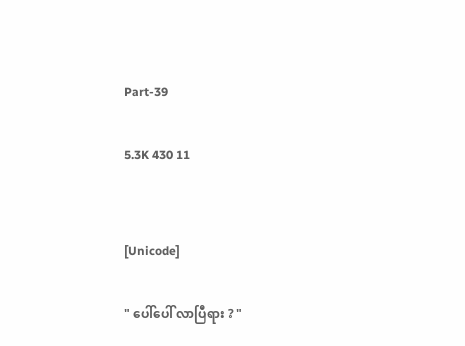Part-39

5.3K 430 11


[Unicode]

" ပေါ်ပေါ် လာပြီရား ? "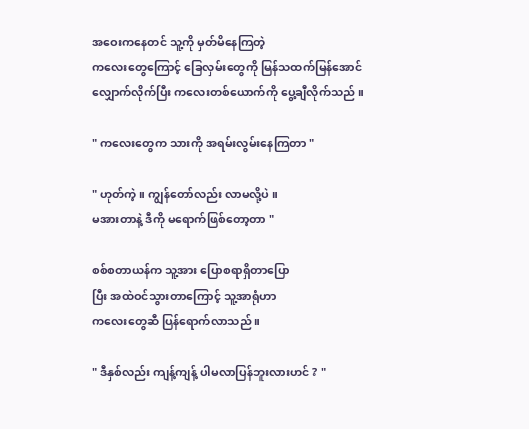အဝေးကနေတင် သူ့ကို မှတ်မိနေကြတဲ့
ကလေးတွေကြောင့် ခြေလှမ်းတွေကို မြန်သထက်မြန်အောင် လျှောက်လိုက်ပြီး ကလေးတစ်ယောက်ကို ပွေ့ချီလိုက်သည် ။

" ကလေးတွေက သားကို အရမ်းလွမ်းနေကြတာ "

" ဟုတ်ကဲ့ ။ ကျွန်တော်လည်း လာမလို့ပဲ ။
မအားတာနဲ့ ဒီကို မရောက်ဖြစ်တော့တာ "

စစ်စတာယန်က သူ့အား ပြောစရာရှိတာပြော
ပြီး အထဲဝင်သွားတာကြောင့် သူ့အာရုံဟာ
ကလေးတွေဆီ ပြန်ရောက်လာသည် ။

" ဒီနှစ်လည်း ကျန့်ကျန့် ပါမလာပြန်ဘူးလားဟင် ? "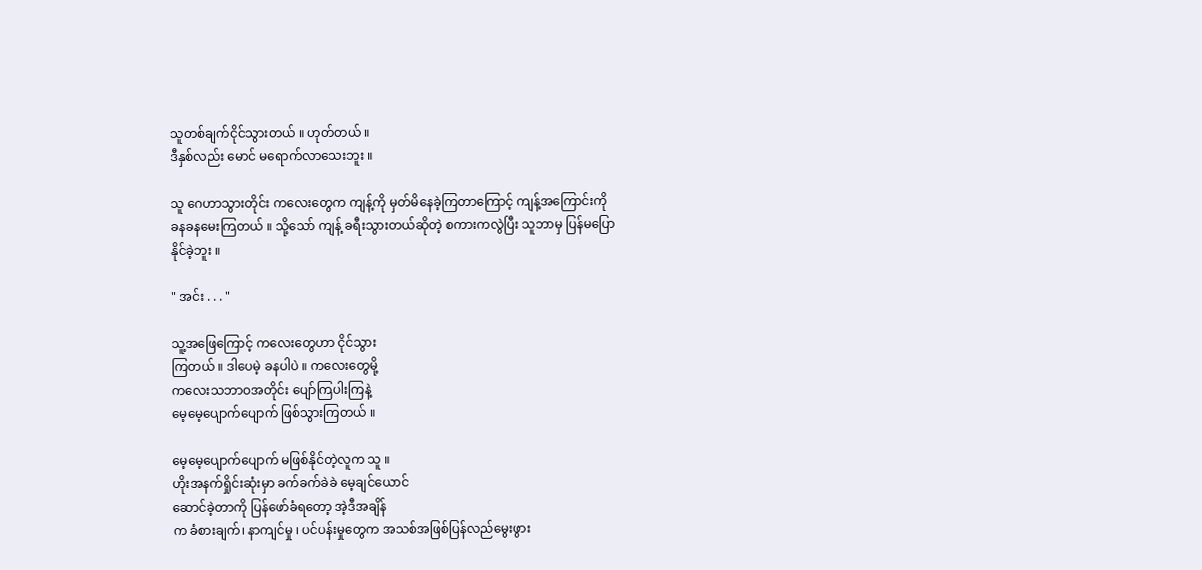သူတစ်ချက်ငိုင်သွားတယ် ။ ဟုတ်တယ် ။
ဒီနှစ်လည်း မောင် မရောက်လာသေးဘူး ။

သူ ဂေဟာသွားတိုင်း ကလေးတွေက ကျန့်ကို မှတ်မိနေခဲ့ကြတာကြောင့် ကျန့်အကြောင်းကို
ခနခနမေးကြတယ် ။ သို့သော် ကျန့် ခရီးသွားတယ်ဆိုတဲ့ စကားကလွဲပြီး သူဘာမှ ပြန်မပြော
နိုင်ခဲ့ဘူး ။

" အင်း . . . "

သူ့အဖြေကြောင့် ကလေးတွေဟာ ငိုင်သွား
ကြတယ် ။ ဒါပေမဲ့ ခနပါပဲ ။ ကလေးတွေမို့
ကလေးသဘာဝအတိုင်း ပျော်ကြပါးကြနဲ့
မေ့မေ့ပျောက်ပျောက် ဖြစ်သွားကြတယ် ။

မေ့မေ့ပျောက်ပျောက် မဖြစ်နိုင်တဲ့လူက သူ ။
ဟိုးအနက်ရှိုင်းဆုံးမှာ ခက်ခက်ခဲခဲ မေ့ချင်ယောင်
ဆောင်ခဲ့တာကို ပြန်ဖော်ခံရတော့ အဲ့ဒီအချိန်
က ခံစားချက်၊ နာကျင်မှု ၊ ပင်ပန်းမှုတွေက အသစ်အဖြစ်ပြန်လည်မွေးဖွား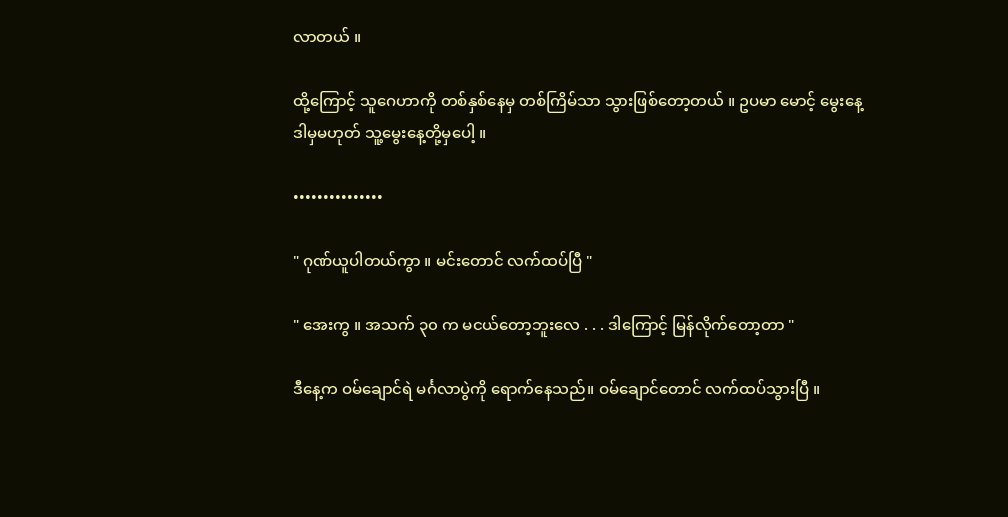လာတယ် ။

ထို့ကြောင့် သူဂေဟာကို တစ်နှစ်နေမှ တစ်ကြိမ်သာ သွားဖြစ်တော့တယ် ။ ဥပမာ မောင့် မွေးနေ့
ဒါမှမဟုတ် သူ့မွေးနေ့တို့မှပေါ့ ။

•••••••••••••••

" ဂုဏ်ယူပါတယ်ကွာ ။ မင်းတောင် လက်ထပ်ပြီ "

" အေးကွ ။ အသက် ၃၀ က မငယ်တော့ဘူးလေ . . . ဒါကြောင့် မြန်လိုက်တော့တာ "

ဒီနေ့က ဝမ်ချောင်ရဲ မင်္ဂလာပွဲကို ရောက်နေသည်။ ဝမ်ချောင်တောင် လက်ထပ်သွားပြီ ။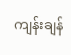ကျန်းချန်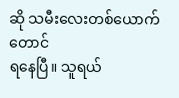ဆို သမီးလေးတစ်ယောက်တောင်
ရနေပြီ။ သူရယ်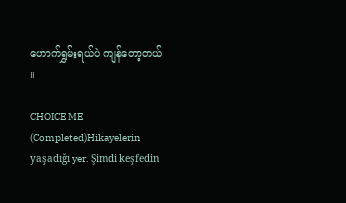ဟောက်ရွှမ်းရယ်ပဲ ကျန်တော့တယ် ။

CHOICE ME (Completed)Hikayelerin yaşadığı yer. Şimdi keşfedin